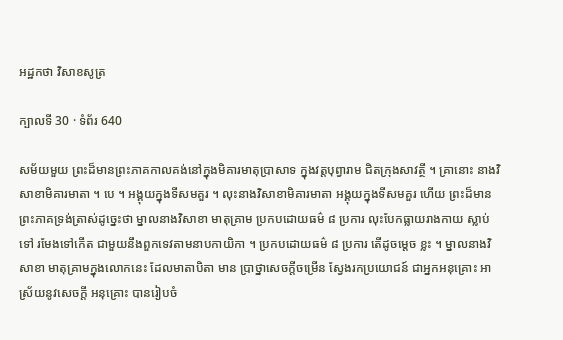អដ្ឋកថា វិសាខសូត្រ

ក្បាលទី 30 · ទំព័រ 640

សម័យមួយ ព្រះដ៏មានព្រះភាគកាលគង់នៅក្នុងមិគារមាតុប្រាសាទ ក្នុងវត្តបុព្វារាម ជិតក្រុងសាវត្ថី ។ គ្រានោះ នាងវិសាខាមិគារមាតា ។ បេ ។ អង្គុយក្នុងទីសមគួរ ។ លុះនាងវិសាខាមិគារមាតា អង្គុយក្នុងទីសមគួរ ហើយ ព្រះដ៏មានព្រះភាគទ្រង់ត្រាស់ដូច្នេះថា ម្នាលនាងវិសាខា មាតុគ្រាម ប្រកបដោយធម៌ ៨ ប្រការ លុះបែកធ្លាយរាងកាយ ស្លាប់ទៅ រមែងទៅកើត ជាមួយនឹងពួកទេវតាមនាបកាយិកា ។ ប្រកបដោយធម៌ ៨ ប្រការ តើដូចម្តេច ខ្លះ ។ ម្នាលនាងវិសាខា មាតុគ្រាមក្នុងលោកនេះ ដែលមាតាបិតា មាន ប្រាថ្នាសេចក្តីចម្រើន ស្វែងរកប្រយោជន៍ ជាអ្នកអនុគ្រោះ អាស្រ័យនូវសេចក្តី អនុគ្រោះ បានរៀបចំ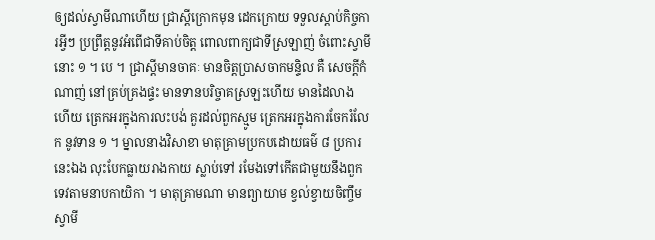ឲ្យដល់ស្វាមីណាហើយ ជ្រាស្តីក្រោកមុន ដេកក្រោយ ទទួលស្តាប់កិច្ចការអ្វីៗ ប្រព្រឹត្តនូវអំពើជាទីគាប់ចិត្ត ពោលពាក្យជាទីស្រឡាញ់ ចំពោះស្វាមីនោះ ១ ។ បេ ។ ជ្រាស្តីមានចាគៈ មានចិត្តប្រាសចាកមន្ទិល គឺ សេចក្តីកំណាញ់ នៅគ្រប់គ្រងផ្ទះ មានទានបរិច្ចាគស្រឡះហើយ មានដៃលាង ហើយ ត្រេកអរក្នុងការលះបង់ គួរដល់ពួកស្មូម ត្រេកអរក្នុងការចែករំលែក នូវទាន ១ ។ ម្នាលនាងវិសាខា មាតុគ្រាមប្រកបដោយធម៌ ៨ ប្រការនេះឯង លុះបែកធ្លាយរាងកាយ ស្លាប់ទៅ រមែងទៅកើតជាមួយនឹងពួកទេវតាមនាបកាយិកា ។ មាតុគ្រាមណា មានព្យាយាម ខ្វល់ខ្វាយចិញ្ចឹមស្វាមី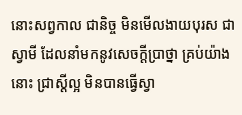នោះសព្វកាល ជានិច្ច មិនមើលងាយបុរស ជាស្វាមី ដែលនាំមកនូវសេចក្តីប្រាថ្នា គ្រប់យ៉ាងនោះ ជ្រាស្តីល្អ មិនបានធ្វើស្វា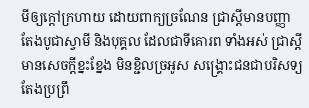មីឲ្យក្តៅក្រហាយ ដោយពាក្យច្រណែន ជ្រាស្តីមានបញ្ញា តែងបូជាស្វាមី និងបុគ្គល ដែលជាទីគោរព ទាំងអស់ ជ្រាស្តីមានសេចក្តីខ្នះខ្នែង មិនខ្ជិលច្រអូស សង្គ្រោះជនជាបរិសទ្យ តែងប្រព្រឹ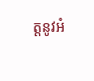ត្តនូវអំ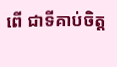ពើ ជាទីគាប់ចិត្ត